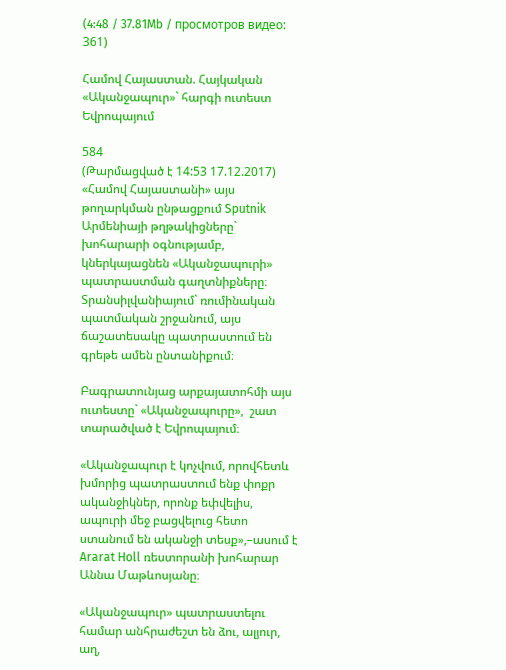(4:48 / 37.81Mb / просмотров видео: 361)

Համով Հայաստան. Հայկական «Ականջապուր»` հարգի ուտեստ Եվրոպայում

584
(Թարմացված է 14:53 17.12.2017)
«Համով Հայաստանի» այս թողարկման ընթացքում Sputnik Արմենիայի թղթակիցները` խոհարարի օգնությամբ, կներկայացնեն «Ականջապուրի» պատրաստման գաղտնիքները։ Տրանսիլվանիայում` ռումինական պատմական շրջանում, այս ճաշատեսակը պատրաստում են գրեթե ամեն ընտանիքում։

Բագրատունյաց արքայատոհմի այս ուտեստը` «Ականջապուրը»,  շատ տարածված է Եվրոպայում։

«Ականջապուր է կոչվում, որովհետև խմորից պատրաստում ենք փոքր ականջիկներ, որոնք եփվելիս, ապուրի մեջ բացվելուց հետո ստանում են ականջի տեսք»,–ասում է Ararat Holl ռեստորանի խոհարար Աննա Մաթևոսյանը։

«Ականջապուր» պատրաստելու համար անհրաժեշտ են ձու, ալյուր, աղ,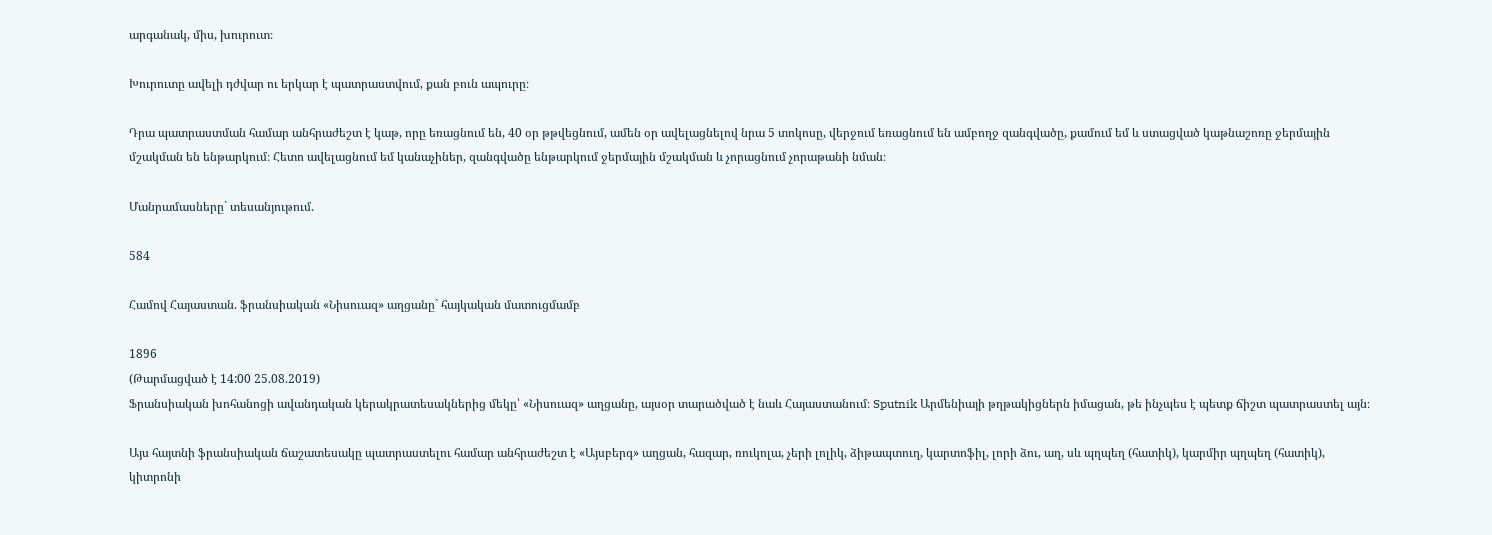արգանակ, միս, խուրուտ։

Խուրուտը ավելի դժվար ու երկար է պատրաստվում, քան բուն ապուրը։

Դրա պատրաստման համար անհրաժեշտ է կաթ, որը եռացնում են, 40 օր թթվեցնում, ամեն օր ավելացնելով նրա 5 տոկոսը, վերջում եռացնում են ամբողջ զանգվածը, քամում եմ և ստացված կաթնաշոռը ջերմային մշակման են ենթարկում։ Հետո ավելացնում եմ կանաչիներ, զանգվածը ենթարկում ջերմային մշակման և չորացնում չորաթանի նման։

Մանրամասները` տեսանյութում.

584

Համով Հայաստան. ֆրանսիական «Նիսուազ» աղցանը` հայկական մատուցմամբ

1896
(Թարմացված է 14:00 25.08.2019)
Ֆրանսիական խոհանոցի ավանդական կերակրատեսակներից մեկը՝ «Նիսուազ» աղցանը, այսօր տարածված է նաև Հայաստանում։ Sputnik Արմենիայի թղթակիցներն իմացան, թե ինչպես է պետք ճիշտ պատրաստել այն։

Այս հայտնի ֆրանսիական ճաշատեսակը պատրաստելու համար անհրաժեշտ է «Այսբերգ» աղցան, հազար, ռուկոլա, չերի լոլիկ, ձիթապտուղ, կարտոֆիլ, լորի ձու, աղ, սև պղպեղ (հատիկ), կարմիր պղպեղ (հատիկ), կիտրոնի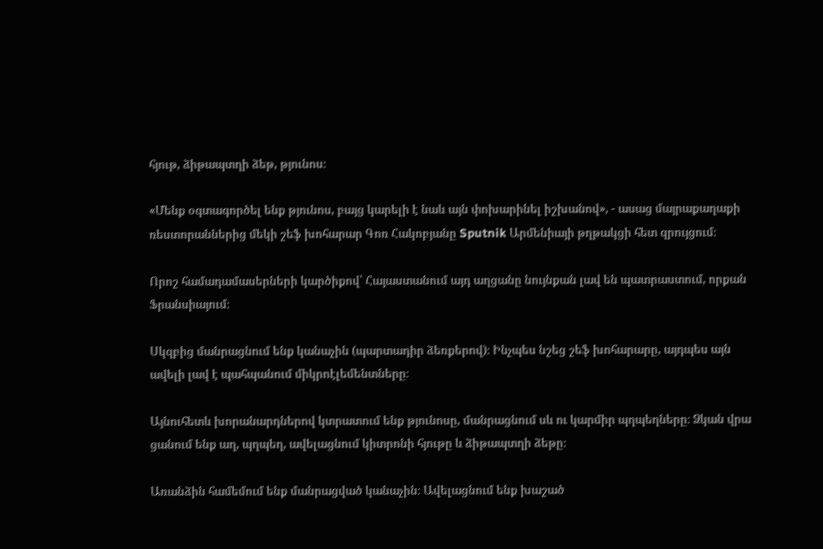հյութ, ձիթապտղի ձեթ, թյունոս։

«Մենք օգտագործել ենք թյունոս, բայց կարելի է նաև այն փոխարինել իշխանով», - ասաց մայրաքաղաքի ռեստորաններից մեկի շեֆ խոհարար Գոռ Հակոբյանը Sputnik Արմենիայի թղթակցի հետ զրույցում։

Որոշ համադամասերների կարծիքով՝ Հայաստանում այդ աղցանը նույնքան լավ են պատրաստում, որքան Ֆրանսիայում։

Սկզբից մանրացնում ենք կանաչին (պարտադիր ձեռքերով)։ Ինչպես նշեց շեֆ խոհարարը, այդպես այն ավելի լավ է պահպանում միկրոէլեմենտները։

Այնուհետև խորանարդներով կտրատում ենք թյունոսը, մանրացնում սև ու կարմիր պղպեղները։ Ձկան վրա ցանում ենք աղ, պղպեղ, ավելացնում կիտրոնի հյութը և ձիթապտղի ձեթը։

Առանձին համեմում ենք մանրացված կանաչին։ Ավելացնում ենք խաշած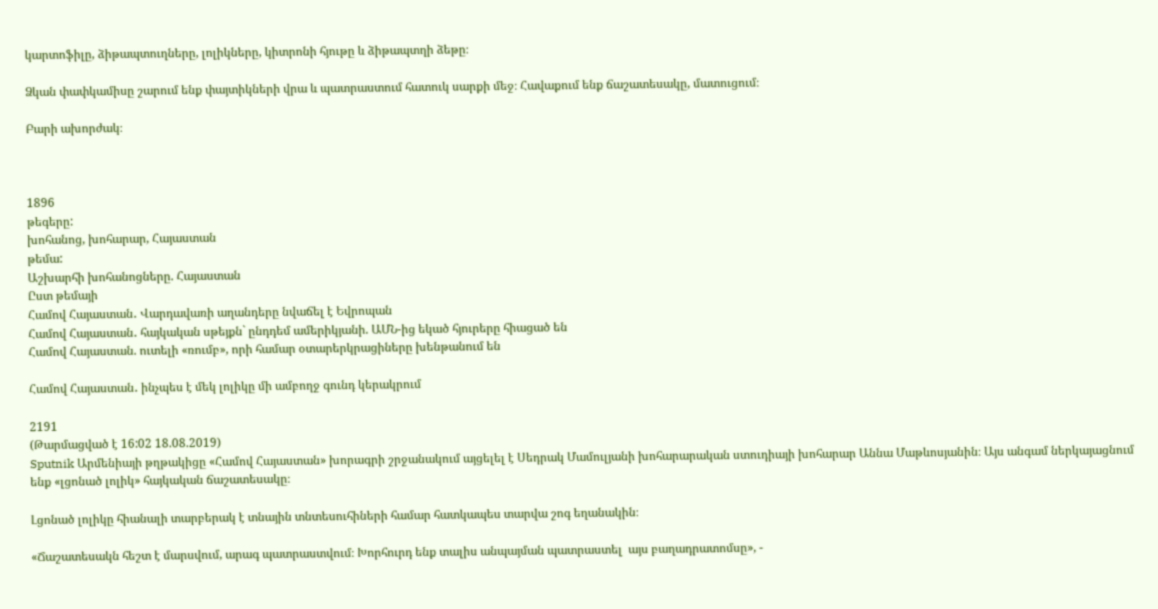կարտոֆիլը, ձիթապտուղները, լոլիկները, կիտրոնի հյութը և ձիթապտղի ձեթը։

Ձկան փափկամիսը շարում ենք փայտիկների վրա և պատրաստում հատուկ սարքի մեջ։ Հավաքում ենք ճաշատեսակը, մատուցում։

Բարի ախորժակ։



1896
թեգերը:
խոհանոց, խոհարար, Հայաստան
թեմա:
Աշխարհի խոհանոցները. Հայաստան
Ըստ թեմայի
Համով Հայաստան․ Վարդավառի աղանդերը նվաճել է Եվրոպան
Համով Հայաստան․ հայկական սթեյքն` ընդդեմ ամերիկյանի. ԱՄՆ-ից եկած հյուրերը հիացած են
Համով Հայաստան. ուտելի «ռումբ», որի համար օտարերկրացիները խենթանում են

Համով Հայաստան․ ինչպես է մեկ լոլիկը մի ամբողջ գունդ կերակրում

2191
(Թարմացված է 16:02 18.08.2019)
Sputnik Արմենիայի թղթակիցը «Համով Հայաստան» խորագրի շրջանակում այցելել է Սեդրակ Մամուլյանի խոհարարական ստուդիայի խոհարար Աննա Մաթևոսյանին։ Այս անգամ ներկայացնում ենք «լցոնած լոլիկ» հայկական ճաշատեսակը։

Լցոնած լոլիկը հիանալի տարբերակ է տնային տնտեսուհիների համար հատկապես տարվա շոգ եղանակին։

«Ճաշատեսակն հեշտ է մարսվում, արագ պատրաստվում։ Խորհուրդ ենք տալիս անպայման պատրաստել  այս բաղադրատոմսը», -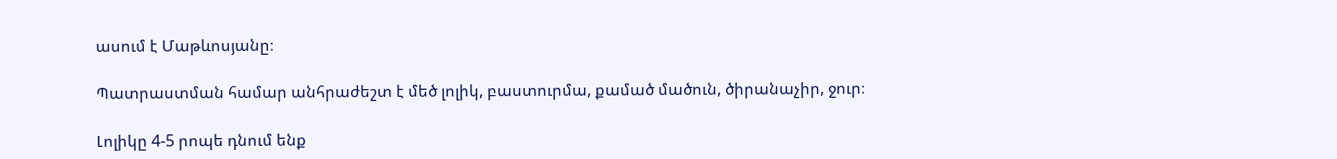ասում է Մաթևոսյանը։

Պատրաստման համար անհրաժեշտ է մեծ լոլիկ, բաստուրմա, քամած մածուն, ծիրանաչիր, ջուր։

Լոլիկը 4-5 րոպե դնում ենք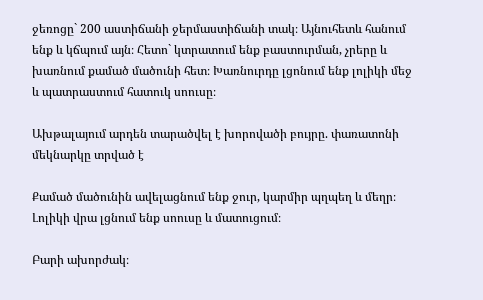ջեռոցը` 200 աստիճանի ջերմաստիճանի տակ։ Այնուհետև հանում ենք և կճպում այն։ Հետո` կտրատում ենք բաստուրման, չրերը և խառնում քամած մածունի հետ։ Խառնուրդը լցոնում ենք լոլիկի մեջ և պատրաստում հատուկ սոուսը։

Ախթալայում արդեն տարածվել է խորովածի բույրը. փառատոնի մեկնարկը տրված է

Քամած մածունին ավելացնում ենք ջուր, կարմիր պղպեղ և մեղր։ Լոլիկի վրա լցնում ենք սոուսը և մատուցում։

Բարի ախորժակ։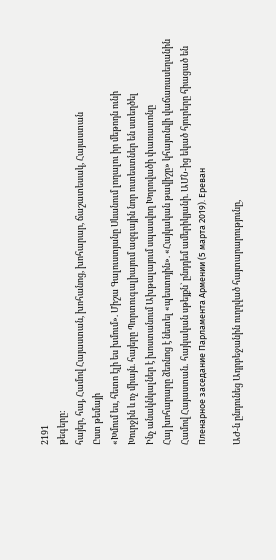2191
թեգերը:
հայեր, հայ, Համով Հայաստան, խոհանոց, խոհարար, ճաշատեսակ, Հայաստան
Ըստ թեմայի
«Խմում ես, հետո էլի ես խմում». Միշա Գալուստյանը Սևանում լողալու իր մեթոդն ունի
Խուրջին և ոչ միայն. հայերը Պորտուգալիայում ազգային նոր ուտեստներ են ստեղծել
Ինչ անակնկալներ է խոստանում Ախթալայում սպասվող Խորովածի փառատոնը
Հայ խոհարարը ձեռնոց է նետել «պեստոյին». «Հայկական թավիշը» կհայտնվի վաճառասեղանին
Համով Հայաստան․ հայկական սթեյքն` ընդդեմ ամերիկյանի. ԱՄՆ-ից եկած հյուրերը հիացած են
Пленарное заседание Парламента Армении (5 марта 2019). Еревaн

ԱԺ-ն ընդունեց Ադրբեջանին ուղղված հայտարարությունը,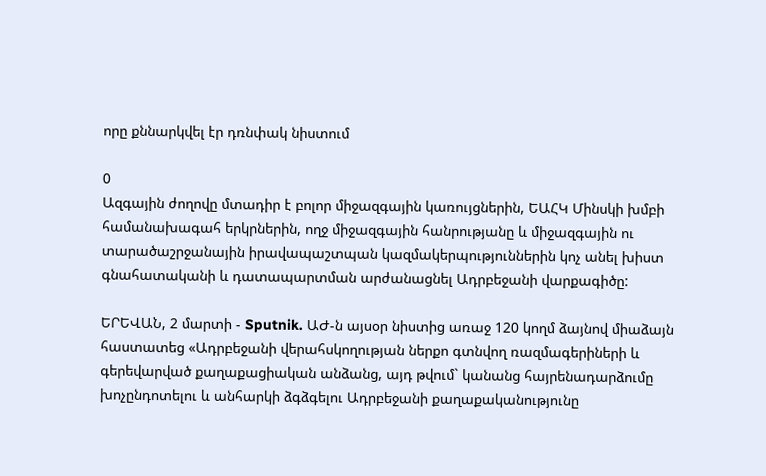որը քննարկվել էր դռնփակ նիստում

0
Ազգային ժողովը մտադիր է բոլոր միջազգային կառույցներին, ԵԱՀԿ Մինսկի խմբի համանախագահ երկրներին, ողջ միջազգային հանրությանը և միջազգային ու տարածաշրջանային իրավապաշտպան կազմակերպություններին կոչ անել խիստ գնահատականի և դատապարտման արժանացնել Ադրբեջանի վարքագիծը:

ԵՐԵՎԱՆ, 2 մարտի - Sputnik. ԱԺ-ն այսօր նիստից առաջ 120 կողմ ձայնով միաձայն հաստատեց «Ադրբեջանի վերահսկողության ներքո գտնվող ռազմագերիների և գերեվարված քաղաքացիական անձանց, այդ թվում` կանանց հայրենադարձումը խոչընդոտելու և անհարկի ձգձգելու Ադրբեջանի քաղաքականությունը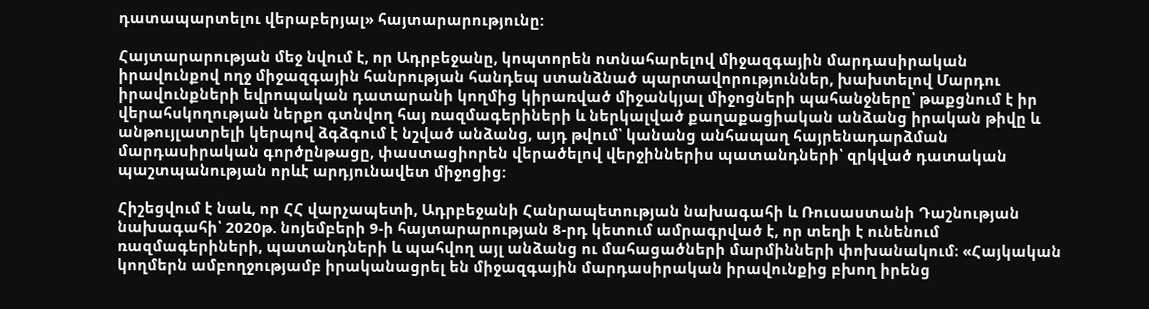դատապարտելու վերաբերյալ» հայտարարությունը:

Հայտարարության մեջ նվում է, որ Ադրբեջանը, կոպտորեն ոտնահարելով միջազգային մարդասիրական իրավունքով ողջ միջազգային հանրության հանդեպ ստանձնած պարտավորություններ, խախտելով Մարդու իրավունքների եվրոպական դատարանի կողմից կիրառված միջանկյալ միջոցների պահանջները՝ թաքցնում է իր վերահսկողության ներքո գտնվող հայ ռազմագերիների և ներկալված քաղաքացիական անձանց իրական թիվը և անթույլատրելի կերպով ձգձգում է նշված անձանց, այդ թվում՝ կանանց անհապաղ հայրենադարձման մարդասիրական գործընթացը, փաստացիորեն վերածելով վերջիններիս պատանդների՝ զրկված դատական պաշտպանության որևէ արդյունավետ միջոցից:

Հիշեցվում է նաև, որ ՀՀ վարչապետի, Ադրբեջանի Հանրապետության նախագահի և Ռուսաստանի Դաշնության նախագահի՝ 2020թ. նոյեմբերի 9-ի հայտարարության 8-րդ կետում ամրագրված է, որ տեղի է ունենում ռազմագերիների, պատանդների և պահվող այլ անձանց ու մահացածների մարմինների փոխանակում։ «Հայկական կողմերն ամբողջությամբ իրականացրել են միջազգային մարդասիրական իրավունքից բխող իրենց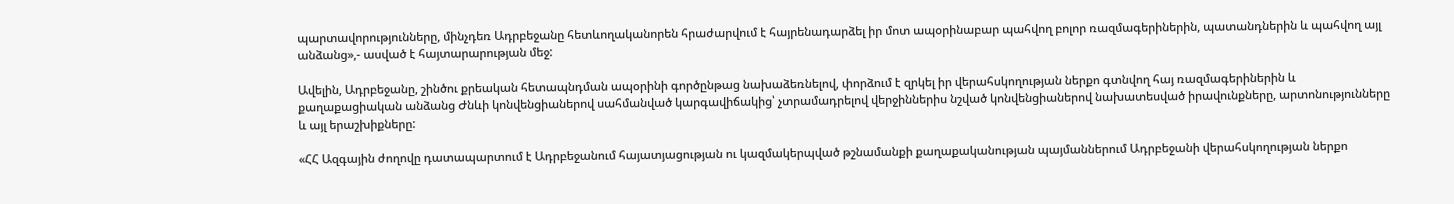պարտավորությունները, մինչդեռ Ադրբեջանը հետևողականորեն հրաժարվում է հայրենադարձել իր մոտ ապօրինաբար պահվող բոլոր ռազմագերիներին, պատանդներին և պահվող այլ անձանց»,- ասված է հայտարարության մեջ:

Ավելին, Ադրբեջանը, շինծու քրեական հետապնդման ապօրինի գործընթաց նախաձեռնելով, փորձում է զրկել իր վերահսկողության ներքո գտնվող հայ ռազմագերիներին և քաղաքացիական անձանց Ժնևի կոնվենցիաներով սահմանված կարգավիճակից՝ չտրամադրելով վերջիններիս նշված կոնվենցիաներով նախատեսված իրավունքները, արտոնությունները և այլ երաշխիքները:

«ՀՀ Ազգային ժողովը դատապարտում է Ադրբեջանում հայատյացության ու կազմակերպված թշնամանքի քաղաքականության պայմաններում Ադրբեջանի վերահսկողության ներքո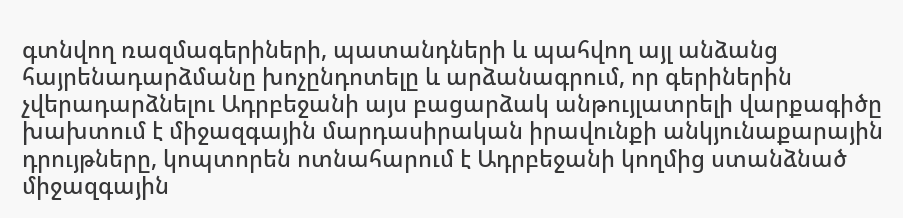գտնվող ռազմագերիների, պատանդների և պահվող այլ անձանց հայրենադարձմանը խոչընդոտելը և արձանագրում, որ գերիներին չվերադարձնելու Ադրբեջանի այս բացարձակ անթույլատրելի վարքագիծը խախտում է միջազգային մարդասիրական իրավունքի անկյունաքարային դրույթները, կոպտորեն ոտնահարում է Ադրբեջանի կողմից ստանձնած միջազգային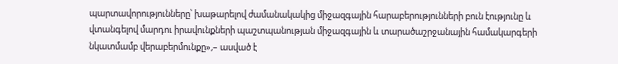պարտավորությունները՝ խաթարելով ժամանակակից միջազգային հարաբերությունների բուն էությունը և վտանգելով մարդու իրավունքների պաշտպանության միջազգային և տարածաշրջանային համակարգերի նկատմամբ վերաբերմունքը»,– ասված է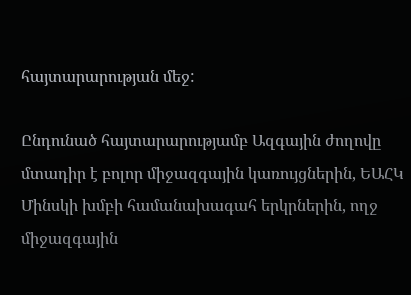հայտարարության մեջ:

Ընդունած հայտարարությամբ Ազգային ժողովը մտադիր է բոլոր միջազգային կառույցներին, ԵԱՀԿ Մինսկի խմբի համանախագահ երկրներին, ողջ միջազգային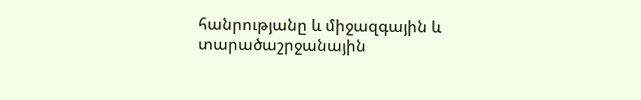հանրությանը և միջազգային և տարածաշրջանային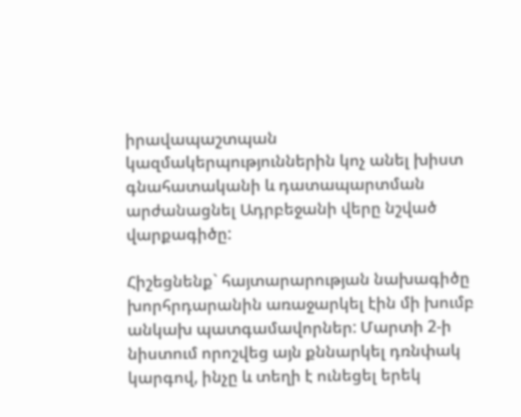իրավապաշտպան կազմակերպություններին կոչ անել խիստ գնահատականի և դատապարտման արժանացնել Ադրբեջանի վերը նշված վարքագիծը:

Հիշեցնենք` հայտարարության նախագիծը խորհրդարանին առաջարկել էին մի խումբ անկախ պատգամավորներ: Մարտի 2-ի նիստում որոշվեց այն քննարկել դռնփակ կարգով, ինչը և տեղի է ունեցել երեկ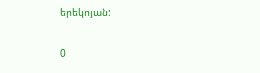երեկոյան:

0